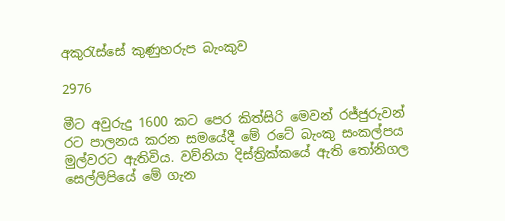අකුරැස්සේ කුණුහරුප බැංකුව

2976

මීට අවුරුදු 1600 කට පෙර කිත්සිරි මෙවන් රජ්ජුරුවන් රට පාලනය කරන සමයේදී මේ රටේ බැංකු සංකල්පය මුල්වරට ඇතිවිය. වව්නියා දිස්ත්‍රික්කයේ ඇති තෝනිගල සෙල්ලිපියේ මේ ගැන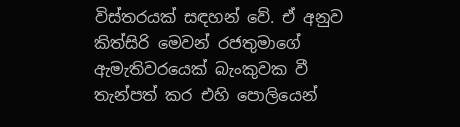විස්තරයක් සඳහන් වේ. ඒ අනුව කිත්සිරි මෙවන් රජතුමාගේ ඇමැතිවරයෙක් බැංකුවක වී තැන්පත් කර එහි පොලියෙන්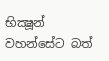භික්‍ෂූන් වහන්සේට බත්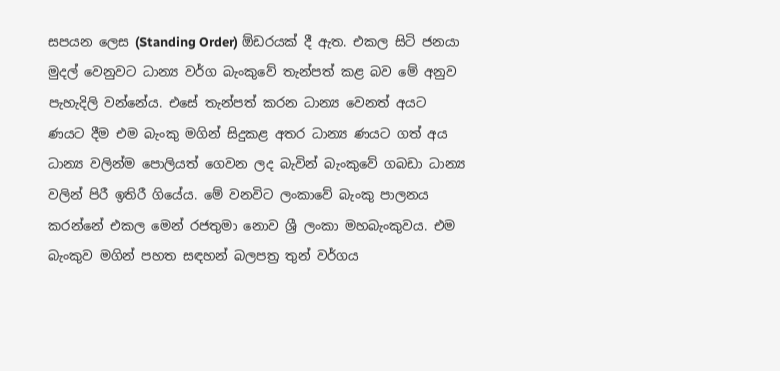සපයන ලෙස (Standing Order) ඕඩරයක් දී ඇත. එකල සිටි ජනයා මුදල් වෙනුවට ධාන්‍ය වර්ග බැංකුවේ තැන්පත් කළ බව මේ අනුව පැහැදිලි වන්නේය. එසේ තැන්පත් කරන ධාන්‍ය වෙනත් අයට ණයට දීම එම බැංකු මගින් සිදුකළ අතර ධාන්‍ය ණයට ගත් අය ධාන්‍ය වලින්ම පොලියත් ගෙවන ලද බැවින් බැංකුවේ ගබඩා ධාන්‍ය වලින් පිරී ඉතිරී ගියේය. මේ වනවිට ලංකාවේ බැංකු පාලනය කරන්නේ එකල මෙන් රජතුමා නොව ශ්‍රී ලංකා මහබැංකුවය. එම බැංකුව මගින් පහත සඳහන් බලපත්‍ර තුන් වර්ගය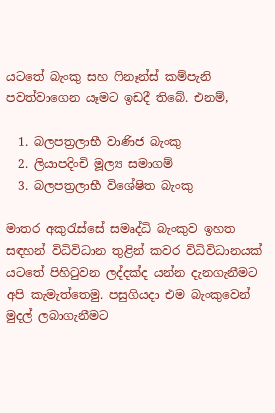යටතේ බැංකු සහ ෆිනෑන්ස් කම්පැනි පවත්වාගෙන යෑමට ඉඩදී තිබේ. එනම්,

  1. බලපත්‍රලාභී වාණිජ බැංකු
  2. ලියාපදිංචි මූල්‍ය සමාගම්
  3. බලපත්‍රලාභී විශේෂිත බැංකු

මාතර අකුරැස්සේ සමෘද්ධි බැංකුව ඉහත සඳහන් විධිවිධාන තුළින් කවර විධිවිධානයක් යටතේ පිහිටුවන ලද්දක්ද යන්න දැනගැනීමට අපි කැමැත්තෙමු. පසුගියදා එම බැංකුවෙන් මුදල් ලබාගැනීමට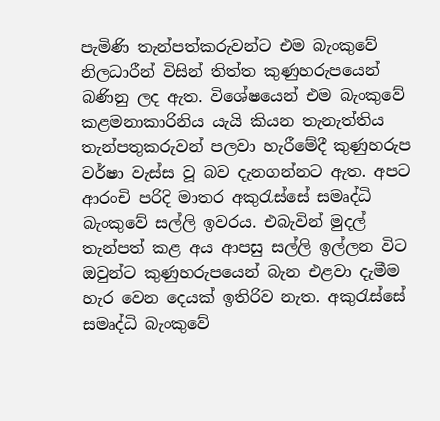පැමිණි තැන්පත්කරුවන්ට එම බැංකුවේ නිලධාරීන් විසින් තිත්ත කුණුහරුපයෙන් බණිනු ලද ඇත. විශේෂයෙන් එම බැංකුවේ කළමනාකාරිනිය යැයි කියන තැනැත්තිය තැන්පතුකරුවන් පලවා හැරීමේදී කුණුහරුප වර්ෂා වැස්ස වූ බව දැනගන්නට ඇත. අපට ආරංචි පරිදි මාතර අකුරැස්සේ සමෘද්ධි බැංකුවේ සල්ලි ඉවරය. එබැවින් මුදල් තැන්පත් කළ අය ආපසු සල්ලි ඉල්ලන විට ඔවුන්ට කුණුහරුපයෙන් බැන එළවා දැමීම හැර වෙන දෙයක් ඉතිරිව නැත. අකුරැස්සේ සමෘද්ධි බැංකුවේ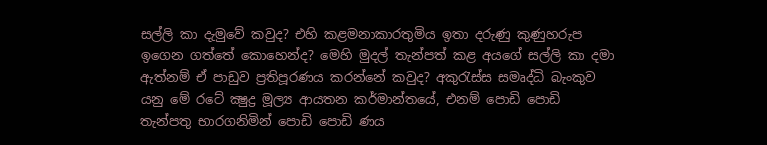සල්ලි කා දැමුවේ කවුද? එහි කළමනාකාරතුමිය ඉතා දරුණු කුණුහරුප ඉගෙන ගත්තේ කොහෙන්ද? මෙහි මුදල් තැන්පත් කළ අයගේ සල්ලි කා දමා ඇත්නම් ඒ පාඩුව ප්‍රතිපූරණය කරන්නේ කවුද? අකුරැස්ස සමෘද්ධි බැංකුව යනු මේ රටේ ක්‍ෂුද්‍ර මූල්‍ය ආයතන කර්මාන්තයේ, එනම් පොඩි පොඩි තැන්පතු භාරගනිමින් පොඩි පොඩි ණය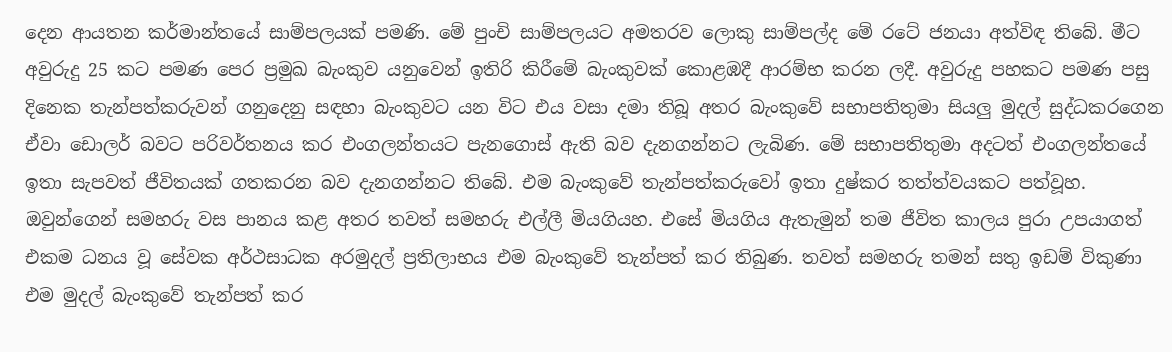දෙන ආයතන කර්මාන්තයේ සාම්පලයක් පමණි. මේ පුංචි සාම්පලයට අමතරව ලොකු සාම්පල්ද මේ රටේ ජනයා අත්විඳ තිබේ. මීට අවුරුදු 25 කට පමණ පෙර ප්‍රමුඛ බැංකුව යනුවෙන් ඉතිරි කිරීමේ බැංකුවක් කොළඹදී ආරම්භ කරන ලදී. අවුරුදු පහකට පමණ පසු දිනෙක තැන්පත්කරුවන් ගනුදෙනු සඳහා බැංකුවට යන විට එය වසා දමා තිබූ අතර බැංකුවේ සභාපතිතුමා සියලු මුදල් සුද්ධකරගෙන ඒවා ඩොලර් බවට පරිවර්තනය කර එංගලන්තයට පැනගොස් ඇති බව දැනගන්නට ලැබිණ. මේ සභාපතිතුමා අදටත් එංගලන්තයේ ඉතා සැපවත් ජීවිතයක් ගතකරන බව දැනගන්නට තිබේ. එම බැංකුවේ තැන්පත්කරුවෝ ඉතා දුෂ්කර තත්ත්වයකට පත්වූහ. ඔවුන්ගෙන් සමහරු වස පානය කළ අතර තවත් සමහරු එල්ලී මියගියහ. එසේ මියගිය ඇතැමුන් තම ජීවිත කාලය පුරා උපයාගත් එකම ධනය වූ සේවක අර්ථසාධක අරමුදල් ප්‍රතිලාභය එම බැංකුවේ තැන්පත් කර තිබුණ. තවත් සමහරු තමන් සතු ඉඩම් විකුණා එම මුදල් බැංකුවේ තැන්පත් කර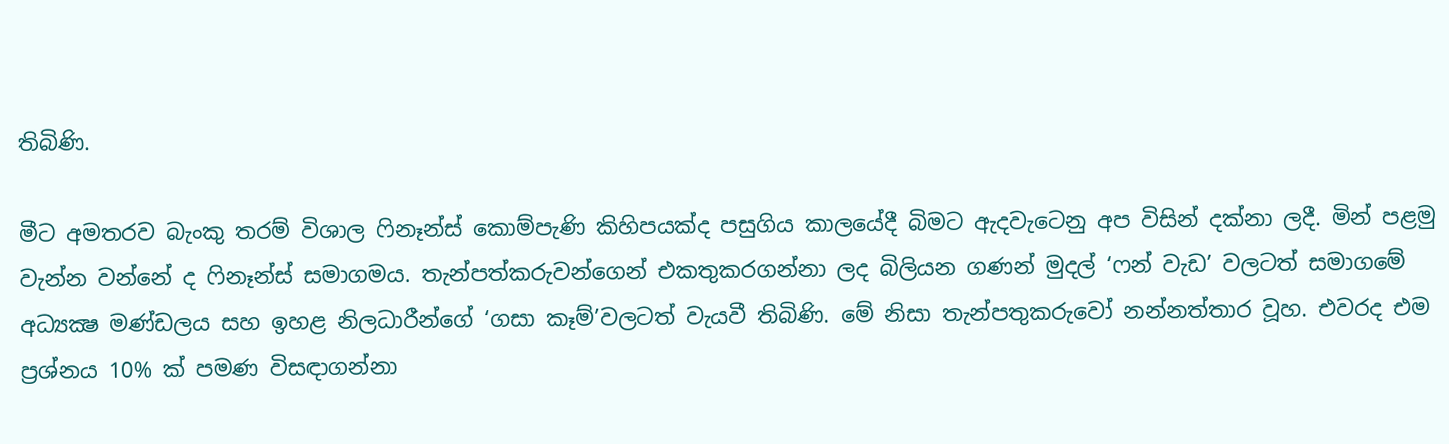තිබිණි.

මීට අමතරව බැංකු තරම් විශාල ෆිනෑන්ස් කොම්පැණි කිහිපයක්ද පසුගිය කාලයේදී බිමට ඇදවැටෙනු අප විසින් දක්නා ලදී. මින් පළමු වැන්න වන්නේ ද ෆිනෑන්ස් සමාගමය. තැන්පත්කරුවන්ගෙන් එකතුකරගන්නා ලද බිලියන ගණන් මුදල් ‘ෆන් වැඩ’ වලටත් සමාගමේ අධ්‍යක්‍ෂ මණ්ඩලය සහ ඉහළ නිලධාරීන්ගේ ‘ගසා කෑම්’වලටත් වැයවී තිබිණි. මේ නිසා තැන්පතුකරුවෝ නන්නත්තාර වූහ. එවරද එම ප්‍රශ්නය 10% ක් පමණ විසඳාගන්නා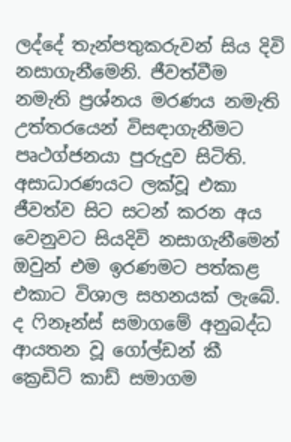ලද්දේ තැන්පතුකරුවන් සිය දිවි නසාගැනීමෙනි. ජීවත්වීම නමැති ප්‍රශ්නය මරණය නමැති උත්තරයෙන් විසඳාගැනීමට පෘථග්ජනයා පුරුදුව සිටිති. අසාධාරණයට ලක්වූ එකා ජීවත්ව සිට සටන් කරන අය වෙනුවට සියදිවි නසාගැනීමෙන් ඔවුන් එම ඉරණමට පත්කළ එකාට විශාල සහනයක් ලැබේ. ද ෆිනෑන්ස් සමාගමේ අනුබද්ධ ආයතන වූ ගෝල්ඩන් කී ක්‍රෙඩිට් කාඩ් සමාගම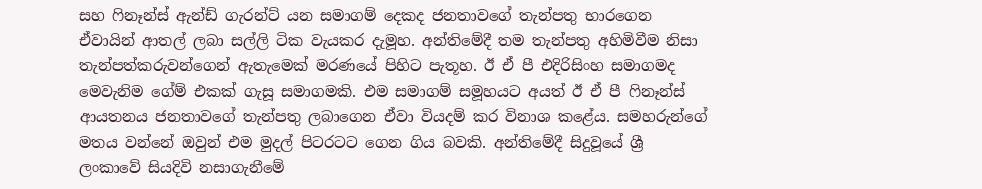සහ ෆිනෑන්ස් ඇන්ඩ් ගැරන්ට් යන සමාගම් දෙකද ජනතාවගේ තැන්පතු භාරගෙන ඒවායින් ආතල් ලබා සල්ලි ටික වැයකර දැමූහ. අන්තිමේදී තම තැන්පතු අහිමිවීම නිසා තැන්පත්කරුවන්ගෙන් ඇතැමෙක් මරණයේ පිහිට පැතූහ. ඊ ඒ පී එදිරිසිංහ සමාගමද මෙවැනිම ගේම් එකක් ගැසූ සමාගමකි. එම සමාගම් සමූහයට අයත් ඊ ඒ පී ෆිනෑන්ස් ආයතනය ජනතාවගේ තැන්පතු ලබාගෙන ඒවා වියදම් කර විනාශ කළේය. සමහරුන්ගේ මතය වන්නේ ඔවුන් එම මුදල් පිටරටට ගෙන ගිය බවකි. අන්තිමේදී සිදුවූයේ ශ්‍රී ලංකාවේ සියදිවි නසාගැනීමේ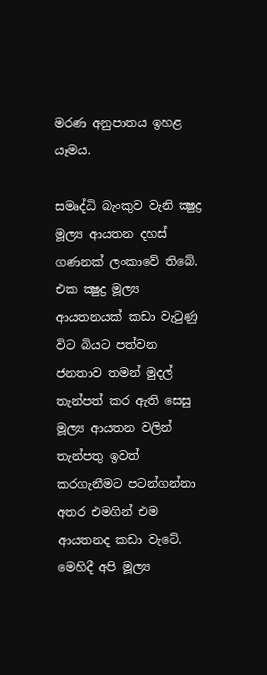මරණ අනුපාතය ඉහළ යෑමය.

සමෘද්ධි බැංකුව වැනි ක්‍ෂුද්‍ර මූල්‍ය ආයතන දහස් ගණනක් ලංකාවේ තිබේ. එක ක්‍ෂුද්‍ර මූල්‍ය ආයතනයක් කඩා වැටුණු විට බියට පත්වන ජනතාව තමන් මුදල් තැන්පත් කර ඇති සෙසු මූල්‍ය ආයතන වලින් තැන්පතු ඉවත් කරගැනීමට පටන්ගන්නා අතර එමගින් එම ආයතනද කඩා වැටේ. මෙහිදී අපි මූල්‍ය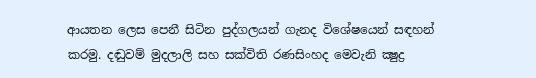ආයතන ලෙස පෙනී සිටින පුද්ගලයන් ගැනද විශේෂයෙන් සඳහන් කරමු. දඬුවම් මුදලාලි සහ සක්විති රණසිංහද මෙවැනි ක්‍ෂුද්‍ර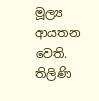මූල්‍ය ආයතන වෙති. තිලිණි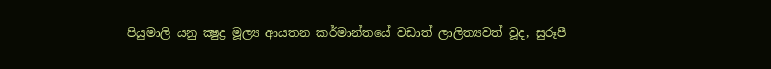පියුමාලි යනු ක්‍ෂුද්‍ර මූල්‍ය ආයතන කර්මාන්තයේ වඩාත් ලාලිත්‍යවත් වූද, සුරූපී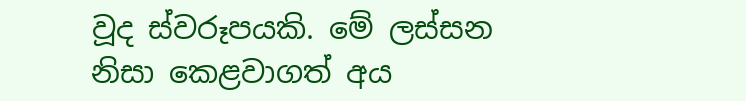වූද ස්වරූපයකි. මේ ලස්සන නිසා කෙළවාගත් අය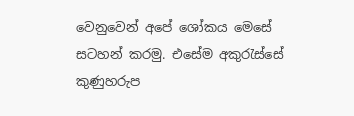වෙනුවෙන් අපේ ශෝකය මෙසේ සටහන් කරමු. එසේම අකුරැස්සේ කුණුහරුප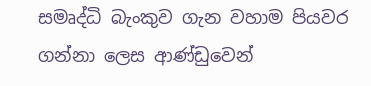සමෘද්ධි බැංකුව ගැන වහාම පියවර ගන්නා ලෙස ආණ්ඩුවෙන්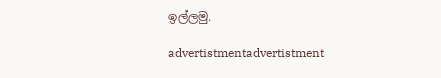ඉල්ලමු.

advertistmentadvertistment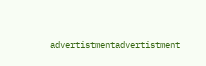advertistmentadvertistment